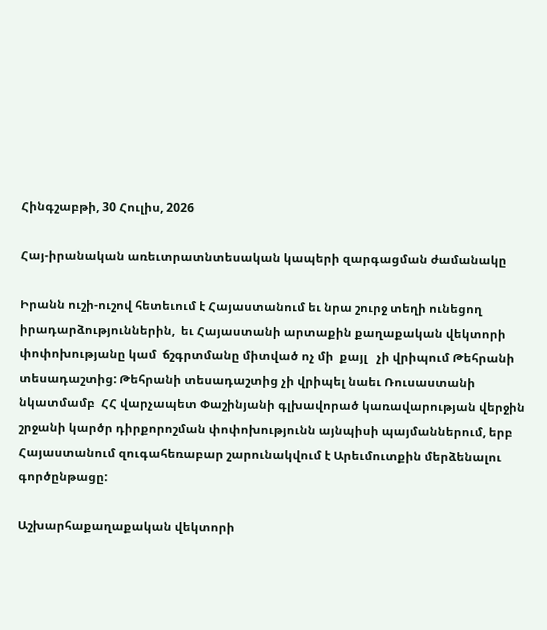Հինգշաբթի, 30 Հուլիս, 2026

Հայ-իրանական առեւտրատնտեսական կապերի զարգացման ժամանակը

Իրանն ուշի-ուշով հետեւում է Հայաստանում եւ նրա շուրջ տեղի ունեցող  իրադարձություններին,  եւ Հայաստանի արտաքին քաղաքական վեկտորի փոփոխությանը կամ  ճշգրտմանը միտված ոչ մի  քայլ   չի վրիպում Թեհրանի տեսադաշտից: Թեհրանի տեսադաշտից չի վրիպել նաեւ Ռուսաստանի նկատմամբ  ՀՀ վարչապետ Փաշինյանի գլխավորած կառավարության վերջին շրջանի կարծր դիրքորոշման փոփոխությունն այնպիսի պայմաններում, երբ Հայաստանում զուգահեռաբար շարունակվում է Արեւմուտքին մերձենալու գործընթացը:

Աշխարհաքաղաքական վեկտորի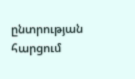ընտրության հարցում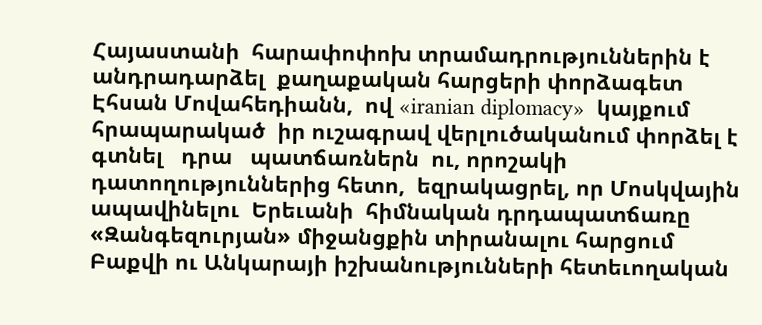Հայաստանի  հարափոփոխ տրամադրություններին է անդրադարձել  քաղաքական հարցերի փորձագետ Էհսան Մովահեդիանն,  ով «iranian diplomacy»  կայքում  հրապարակած  իր ուշագրավ վերլուծականում փորձել է գտնել   դրա   պատճառներն  ու, որոշակի դատողություններից հետո,  եզրակացրել, որ Մոսկվային ապավինելու  Երեւանի  հիմնական դրդապատճառը «Զանգեզուրյան» միջանցքին տիրանալու հարցում Բաքվի ու Անկարայի իշխանությունների հետեւողական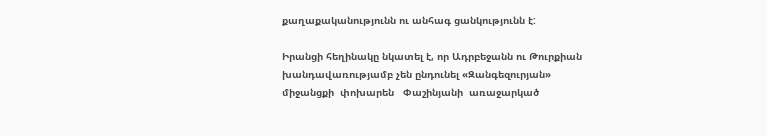քաղաքականությունն ու անհագ ցանկությունն է:

Իրանցի հեղինակը նկատել է, որ Ադրբեջանն ու Թուրքիան խանդավառությամբ չեն ընդունել «Զանգեզուրյան» միջանցքի  փոխարեն   Փաշինյանի  առաջարկած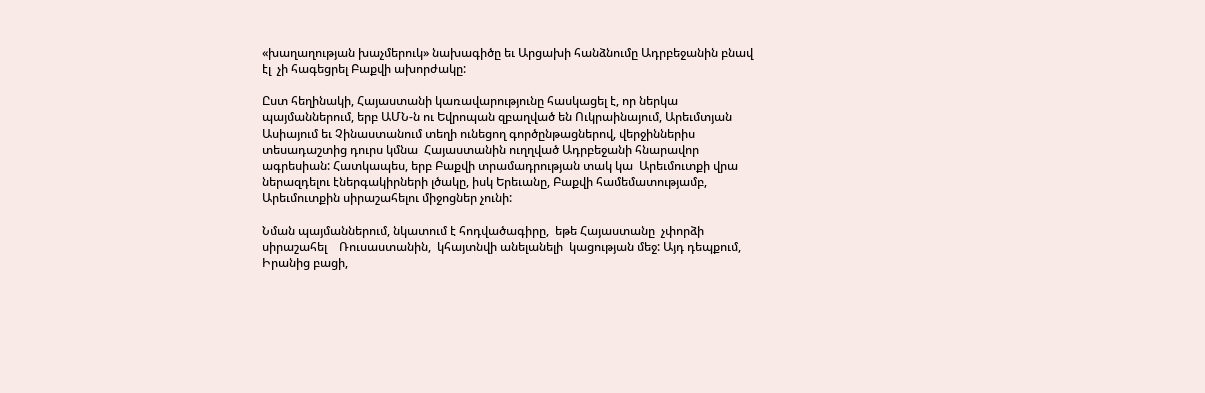«խաղաղության խաչմերուկ» նախագիծը եւ Արցախի հանձնումը Ադրբեջանին բնավ էլ  չի հագեցրել Բաքվի ախորժակը:

Ըստ հեղինակի, Հայաստանի կառավարությունը հասկացել է, որ ներկա պայմաններում, երբ ԱՄՆ-ն ու Եվրոպան զբաղված են Ուկրաինայում, Արեւմտյան Ասիայում եւ Չինաստանում տեղի ունեցող գործընթացներով, վերջիններիս տեսադաշտից դուրս կմնա  Հայաստանին ուղղված Ադրբեջանի հնարավոր  ագրեսիան: Հատկապես, երբ Բաքվի տրամադրության տակ կա  Արեւմուտքի վրա ներազդելու էներգակիրների լծակը, իսկ Երեւանը, Բաքվի համեմատությամբ,  Արեւմուտքին սիրաշահելու միջոցներ չունի:

Նման պայմաններում, նկատում է հոդվածագիրը,  եթե Հայաստանը  չփորձի սիրաշահել    Ռուսաստանին,  կհայտնվի անելանելի  կացության մեջ: Այդ դեպքում, Իրանից բացի,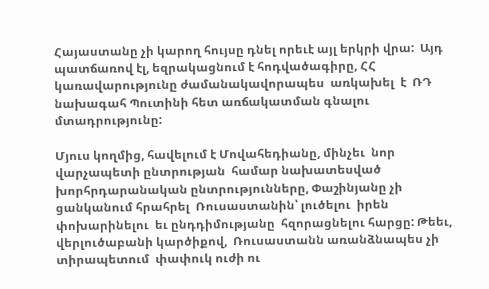Հայաստանը չի կարող հույսը դնել որեւէ այլ երկրի վրա:  Այդ պատճառով էլ, եզրակացնում է հոդվածագիրը, ՀՀ կառավարությունը ժամանակավորապես  առկախել  է  ՌԴ նախագահ Պուտինի հետ առճակատման գնալու մտադրությունը:

Մյուս կողմից, հավելում է Մովահեդիանը, մինչեւ  նոր վարչապետի ընտրության  համար նախատեսված  խորհրդարանական ընտրությունները, Փաշինյանը չի ցանկանում հրահրել  Ռուսաստանին՝ լուծելու  իրեն փոխարինելու  եւ ընդդիմությանը  հզորացնելու հարցը: Թեեւ, վերլուծաբանի կարծիքով,  Ռուսաստանն առանձնապես չի տիրապետում  փափուկ ուժի ու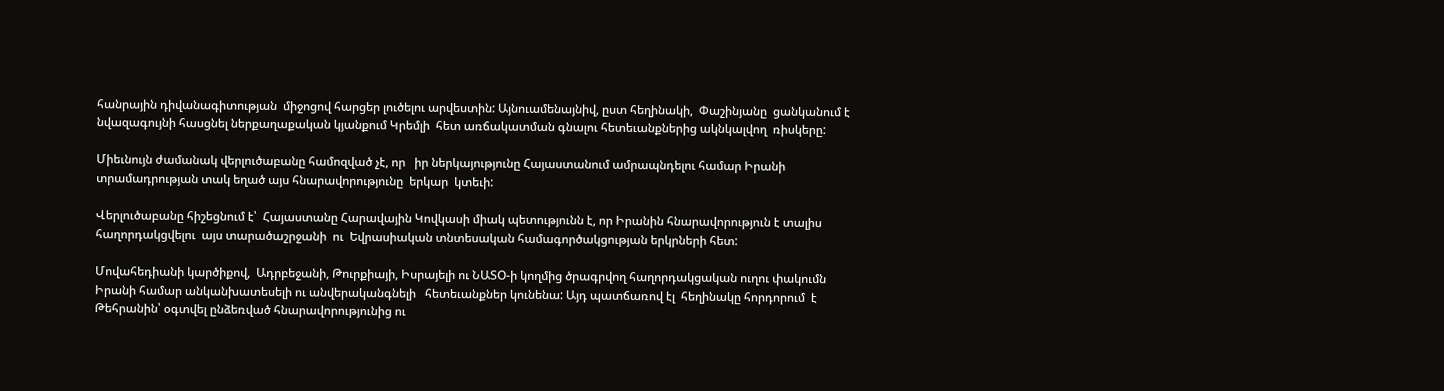հանրային դիվանագիտության  միջոցով հարցեր լուծելու արվեստին: Այնուամենայնիվ, ըստ հեղինակի,  Փաշինյանը  ցանկանում է նվազագույնի հասցնել ներքաղաքական կյանքում Կրեմլի  հետ առճակատման գնալու հետեւանքներից ակնկալվող  ռիսկերը:

Միեւնույն ժամանակ վերլուծաբանը համոզված չէ, որ   իր ներկայությունը Հայաստանում ամրապնդելու համար Իրանի տրամադրության տակ եղած այս հնարավորությունը  երկար  կտեւի:

Վերլուծաբանը հիշեցնում է՝  Հայաստանը Հարավային Կովկասի միակ պետությունն է, որ Իրանին հնարավորություն է տալիս հաղորդակցվելու  այս տարածաշրջանի  ու  Եվրասիական տնտեսական համագործակցության երկրների հետ:

Մովահեդիանի կարծիքով,  Ադրբեջանի, Թուրքիայի, Իսրայելի ու ՆԱՏՕ-ի կողմից ծրագրվող հաղորդակցական ուղու փակումն Իրանի համար անկանխատեսելի ու անվերականգնելի   հետեւանքներ կունենա: Այդ պատճառով էլ  հեղինակը հորդորում  է Թեհրանին՝ օգտվել ընձեռված հնարավորությունից ու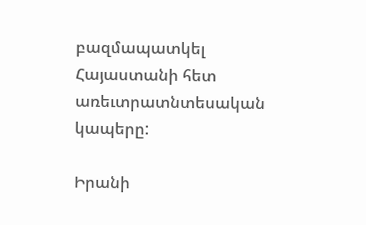բազմապատկել Հայաստանի հետ առեւտրատնտեսական կապերը:

Իրանի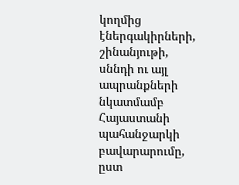կողմից էներգակիրների, շինանյութի, սննդի ու այլ ապրանքների  նկատմամբ Հայաստանի պահանջարկի բավարարումը, ըստ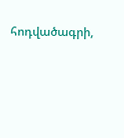հոդվածագրի,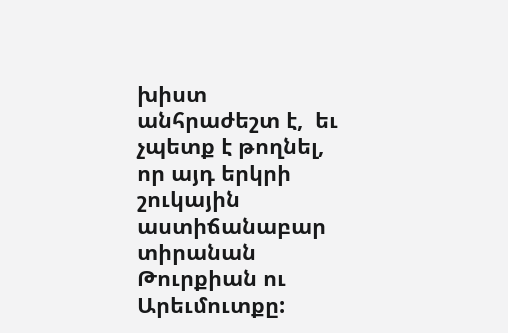խիստ անհրաժեշտ է,  եւ չպետք է թողնել, որ այդ երկրի շուկային  աստիճանաբար տիրանան Թուրքիան ու Արեւմուտքը: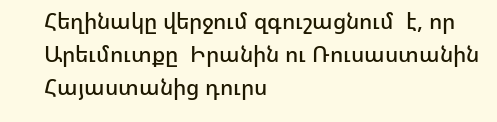Հեղինակը վերջում զգուշացնում  է, որ Արեւմուտքը  Իրանին ու Ռուսաստանին Հայաստանից դուրս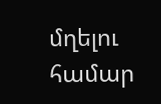մղելու համար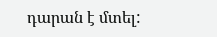դարան է մտել: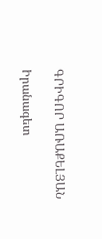ԳՐԻԳՈՐ ԱՌԱՔԵԼՅԱՆ

Իրանագետ